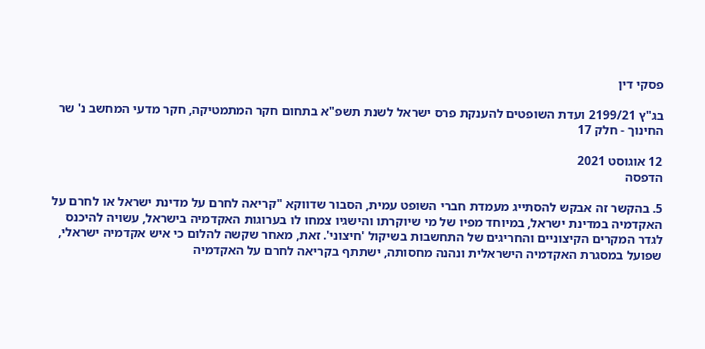פסקי דין

בג"ץ 2199/21 ועדת השופטים להענקת פרס ישראל לשנת תשפ"א בתחום חקר המתמטיקה, חקר מדעי המחשב נ' שר החינוך - חלק 17

12 אוגוסט 2021
הדפסה

5. בהקשר זה אבקש להסתייג מעמדת חברי השופט עמית, הסבור שדווקא "קריאה לחרם על מדינת ישראל או לחרם על האקדמיה במדינת ישראל, במיוחד מפיו של מי שיוקרתו והישגיו צמחו לו בערוגות האקדמיה בישראל, עשויה להיכנס לגדר המקרים הקיצוניים והחריגים של התחשבות בשיקול 'חיצוני'. זאת, מאחר שקשה להלום כי איש אקדמיה ישראלי, שפועל במסגרת האקדמיה הישראלית ונהנה מחסותה, ישתתף בקריאה לחרם על האקדמיה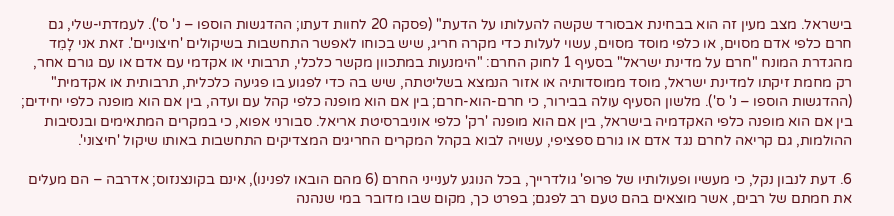בישראל. מצב מעין זה הוא בבחינת אבסורד שקשה להעלותו על הדעת" (פסקה 20 לחוות דעתו; ההדגשות הוספו – נ' ס'). לעמדתי-שלי, גם חרם כלפי אדם מסוים, או כלפי מוסד מסוים, עשוי לעלות כדי מקרה חריג, שיש בכוחו לאפשר התחשבות בשיקולים 'חיצוניים'. זאת אני לָמֵד מהגדרת המונח "חרם על מדינת ישראל" בסעיף 1 לחוק החרם: "הימנעות במתכוון מקשר כלכלי, תרבותי או אקדמי עם אדם או עם גורם אחר, רק מחמת זיקתו למדינת ישראל, מוסד ממוסדותיה או אזור הנמצא בשליטתה, שיש בה כדי לפגוע בו פגיעה כלכלית, תרבותית או אקדמית" (ההדגשות הוספו – נ' ס'). מלשון הסעיף עולה בבירור, כי חרם-הוא-חרם; בין אם הוא מופנה כלפי קהל עם ועדה, בין אם הוא מופנה כלפי יחידים; בין אם הוא מופנה כלפי האקדמיה בישראל, בין אם הוא מופנה 'רק' כלפי אוניברסיטת אריאל. סבורני אפוא, כי במקרים המתאימים ובנסיבות ההולמות, גם קריאה לחרם נגד אדם או גורם ספציפי, עשויה לבוא בקהל המקרים החריגים המצדיקים התחשבות באותו שיקול 'חיצוני'.

6. דעת לנבון נקל, כי מעשיו ופעולותיו של פרופ' גולדרייך, בכל הנוגע לענייני החרם (6 מהם הובאו לפנינו), אינם בקונצנזוס; אדרבה – הם מעלים את חמתם של רבים, אשר מוצאים בהם טעם רב לפגם; בפרט כך, מקום שבו מדובר במי שנהנה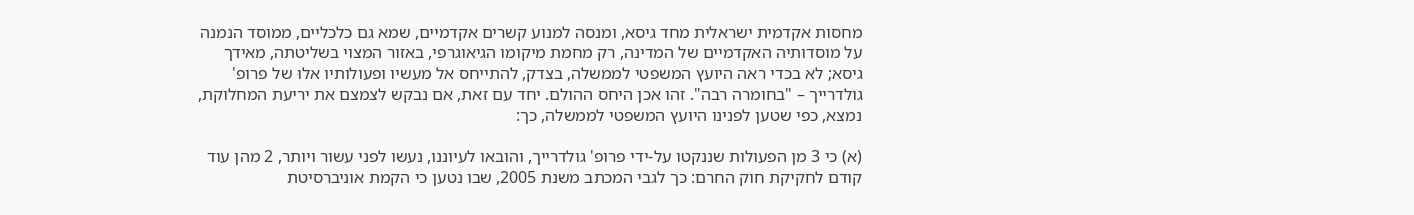מחסות אקדמית ישראלית מחד גיסא, ומנסה למנוע קשרים אקדמיים, שמא גם כלכליים, ממוסד הנמנה על מוסדותיה האקדמיים של המדינה, רק מחמת מיקומו הגיאוגרפי, באזור המצוי בשליטתה, מאידך גיסא; לא בכדי ראה היועץ המשפטי לממשלה, בצדק, להתייחס אל מעשיו ופעולותיו אלוּ של פרופ' גולדרייך – "בחומרה רבה". זהו אכן היחס ההולם. יחד עם זאת, אם נבקש לצמצם את יריעת המחלוקת, נמצא, כפי שטען לפנינו היועץ המשפטי לממשלה, כך:

(א) כי 3 מן הפעולות שננקטו על-ידי פרופ' גולדרייך, והובאו לעיוננו, נעשו לפני עשור ויותר, 2 מהן עוד קודם לחקיקת חוק החרם: כך לגבי המכתב משנת 2005, שבו נטען כי הקמת אוניברסיטת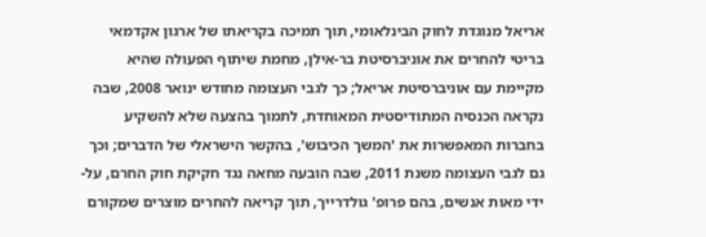אריאל מנוגדת לחוק הבינלאומי, תוך תמיכה בקריאתו של ארגון אקדמאי בריטי להחרים את אוניברסיטת בר-אילן, מחמת שיתוף הפעולה שהיא מקיימת עם אוניברסיטת אריאל; כך לגבי העצומה מחודש ינואר 2008, שבה נקראה הכנסיה המתודיסטית המאוחדת, לתמוך בהצעה שלא להשקיע בחברות המאפשרות את 'המשך הכיבוש', בהקשר הישראלי של הדברים; וכך גם לגבי העצומה משנת 2011, שבה הובעה מחאה נגד חקיקת חוק החרם, על-ידי מאות אנשים, בהם פרופ' גולדרייך, תוך קריאה להחרים מוצרים שמקורם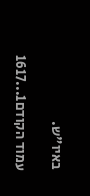באיו"ש.

עמוד הקודם1...1617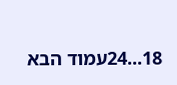18...24עמוד הבא